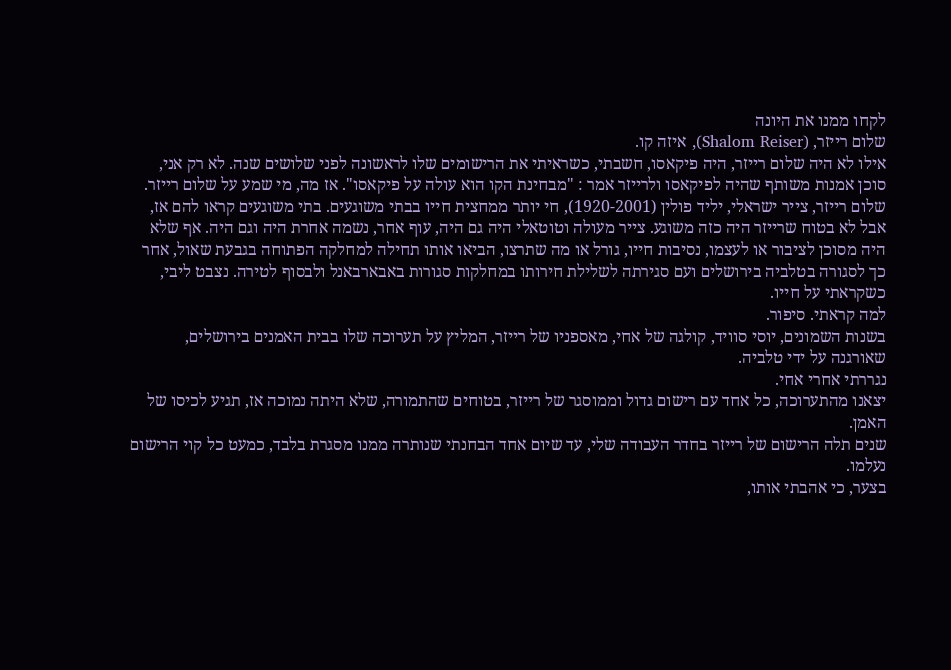לקחו ממנו את היונה
שלום רייזר, (Shalom Reiser), איזה קו.
אילו לא היה שלום רייזר, היה פיקאסו, חשבתי, כשראיתי את הרישומים שלו לראשונה לפני שלושים שנה. לא רק אני, סוכן אמנות משותף שהיה לפיקאסו ולרייזר אמר : "מבחינת הקו הוא עולה על פיקאסו". אז מה, מי שמע על שלום רייזר.
שלום רייזר, צייר ישראלי, יליד פולין (1920-2001), חי יותר ממחצית חייו בבתי משוגעים. בתי משוגעים קראו להם אז, אבל לא בטוח שרייזר היה כזה משוגע. צייר מעולה וטוטאלי היה גם היה, עוף אחר, נשמה אחרת היה וגם היה. אף שלא היה מסוכן לציבור או לעצמו, נסיבות חייו, גורל או מה שתרצו, הביאו אותו תחילה למחלקה הפתוחה בגבעת שאול, אחר כך לסגורה בטלביה בירושלים ועם סגירתה לשלילת חירותו במחלקות סגורות באבארבאנל ולבסוף לטירה. נצבט ליבי, כשקראתי על חייו.
למה קראתי. סיפור.
בשנות השמונים, יוסי סוויד, קולגה של אחי, מאספניו של רייזר, המליץ על תערוכה שלו בבית האמנים בירושלים, שאורגנה על ידי טלביה.
נגררתי אחרי אחי.
יצאנו מהתערוכה, כל אחד עם רישום גדול וממוסגר של רייזר, בטוחים שהתמורה, שלא היתה נמוכה אז, תגיע לכיסו של האמן.
שנים תלה הרישום של רייזר בחדר העבודה שלי, עד שיום אחד הבחנתי שנותרה ממנו מסגרת בלבד, כמעט כל קוי הרישום נעלמו.
בצער, כי אהבתי אותו,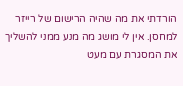הורדתי את מה שהיה הרישום של רייזר למחסן. אין לי מושג מה מנע ממני להשליך את המסגרת עם מעט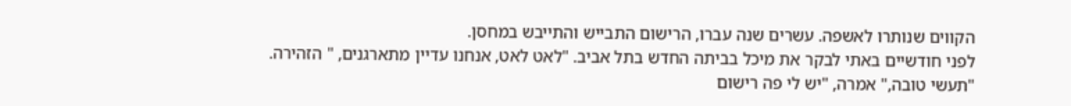הקווים שנותרו לאשפה. עשרים שנה עברו, הרישום התבייש והתייבש במחסן.
לפני חודשיים באתי לבקר את מיכל בביתה החדש בתל אביב. "לאט לאט, אנחנו עדיין מתארגנים, " הזהירה.
"תעשי טובה," אמרה, "יש לי פה רישום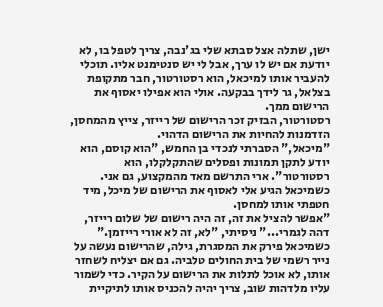ישן, שתלה אצל סבתא שלי בג'נבה, צריך לטפל בו, לא יודעת אם יש לו ערך, אבל לי יש סנטימנט אליו. תוכלי להעביר אותו למיכאל, הוא רסטורטור, חבר מתקופת בצלאל, גר לידך בבקעה. אולי הוא אפילו יאסוף את הרישום ממך.
רסטורטור, הבזיק זכר הרישום של רייזר, צייץ מהמחסן, הזדמנות להחיות את הרישום הדהוי.
"מיכאל," הסברתי לנכדי בן החמש, "הוא קוסם, הוא יודע לתקן תמונות ופסלים שהתקלקלו, הוא רסטורטור". ארי התרשם מאד מהמקצוע, גם אני.
כשמיכאל הגיע אלי לאסוף את הרישום של מיכל, מיד חטפתי אותו למחסן.
"אפשר להציל את זה, זה היה רישום של שלום רייזר, דהה לגמרי..." ניסיתי, "לא, זה לא אורי רייזמן."
כשמיכאל פירק את המסגרת, גילה, שהרישום נעשה על נייר רשמי של בית החולים טלביה. גם אם יצליח לשחזר אותו, לא אוכל לתלות את הרישום על הקיר. כדי לשמור עליו מלדהות שוב, צריך יהיה להכניס אותו לתיקיית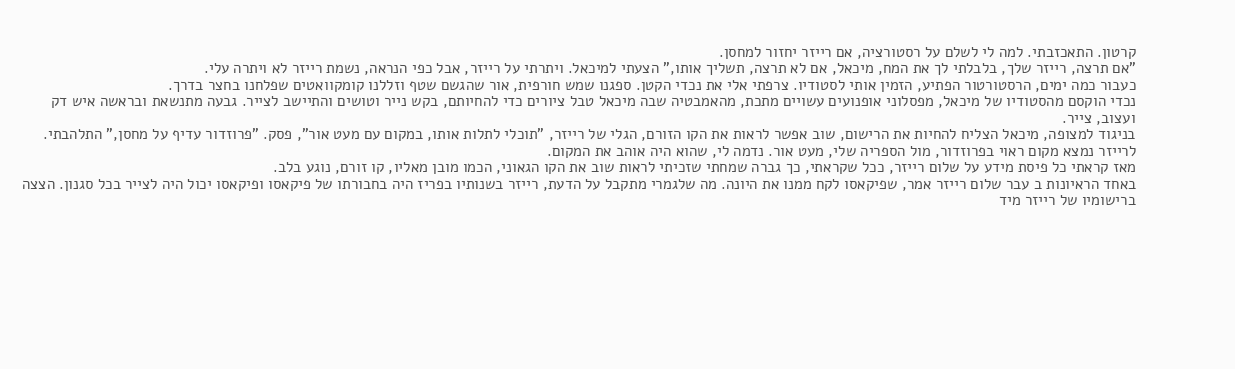קרטון. התאכזבתי. למה לי לשלם על רסטורציה, אם רייזר יחזור למחסן.
"אם תרצה, רייזר שלך, בלבלתי לך את המח, מיכאל, אם לא תרצה, תשליך אותו," הצעתי למיכאל. ויתרתי על רייזר, אבל כפי הנראה, נשמת רייזר לא ויתרה עלי.
כעבור כמה ימים, הרסטורטור הפתיע, הזמין אותי לסטודיו. צרפתי אלי את נכדי הקטן. ספגנו שמש חורפית, אור שהגשם שטף וזללנו קומקוואטים שפלחנו בחצר בדרך.
נכדי הוקסם מהסטודיו של מיכאל, מפסלוני אופנועים עשויים מתכת, מהאמבטיה שבה מיכאל טבל ציורים כדי להחיותם, בקש נייר וטושים והתיישב לצייר. גבעה מתנשאת ובראשה איש דק ועצוב, צייר.
בניגוד למצופה, מיכאל הצליח להחיות את הרישום, שוב אפשר לראות את הקו הזורם, הגלי של רייזר, "תוכלי לתלות אותו, במקום עם מעט אור", פסק. "פרוזדור עדיף על מחסן," התלהבתי.
לרייזר נמצא מקום ראוי בפרוזדור, מול הספריה שלי, מעט אור. נדמה לי, שהוא היה אוהב את המקום.
מאז קראתי כל פיסת מידע על שלום רייזר, ככל שקראתי, כך גברה שמחתי שזכיתי לראות שוב את הקו הגאוני, הכמו מובן מאליו, קו זורם, נוגע בלב.
באחד הראיונות ב עבר שלום רייזר אמר, שפיקאסו לקח ממנו את היונה. מה שלגמרי מתקבל על הדעת, רייזר בשנותיו בפריז היה בחבורתו של פיקאסו ופיקאסו יכול היה לצייר בכל סגנון. הצצה ברישומיו של רייזר מיד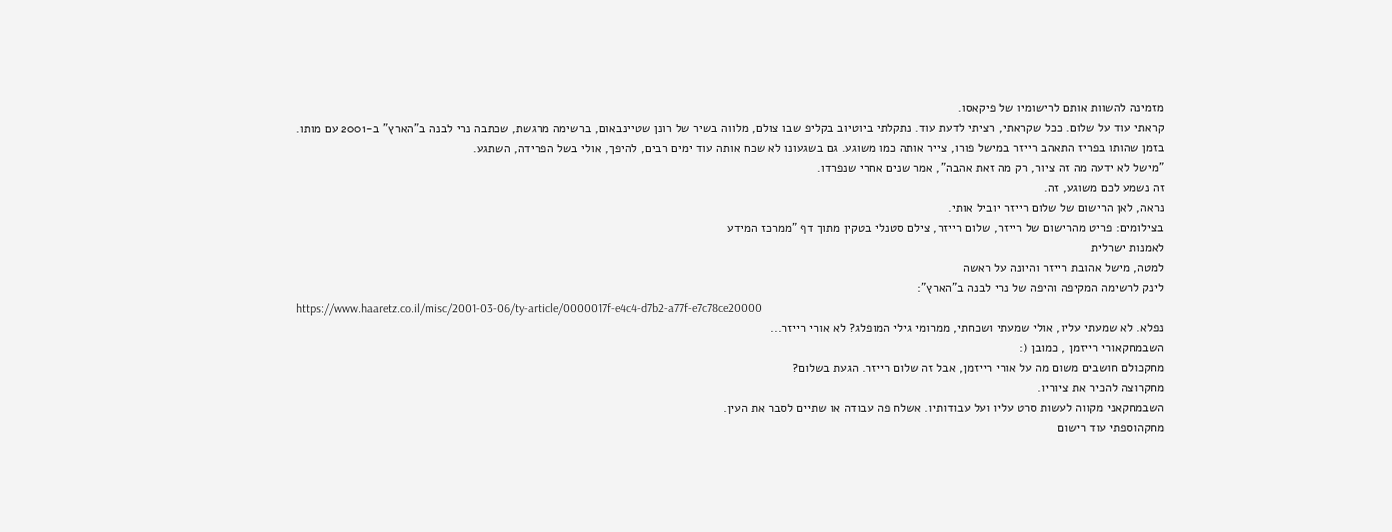מזמינה להשוות אותם לרישומיו של פיקאסו.
קראתי עוד על שלום. ככל שקראתי, רציתי לדעת עוד. נתקלתי ביוטיוב בקליפ שבו צולם, מלווה בשיר של רונן שטיינבאום, ברשימה מרגשת, שכתבה נרי לבנה ב"הארץ" ב-2001 עם מותו.
בזמן שהותו בפריז התאהב רייזר במישל פורו, צייר אותה כמו משוגע. גם בשגעונו לא שכח אותה עוד ימים רבים, להיפך, אולי בשל הפרידה, השתגע.
"מישל לא ידעה מה זה ציור, רק מה זאת אהבה", אמר שנים אחרי שנפרדו.
זה נשמע לכם משוגע, זה.
נראה, לאן הרישום של שלום רייזר יוביל אותי.
בצילומים: פריט מהרישום של רייזר, שלום רייזר, צילם סטנלי בטקין מתוך דף "ממרכז המידע
לאמנות ישרלית
למטה, מישל אהובת רייזר והיונה על ראשה
לינק לרשימה המקיפה והיפה של נרי לבנה ב"הארץ":
https://www.haaretz.co.il/misc/2001-03-06/ty-article/0000017f-e4c4-d7b2-a77f-e7c78ce20000
נפלא. לא שמעתי עליו, אולי שמעתי ושכחתי, ממרומי גילי המופלג? לא אורי רייזר...
השבמחקאורי רייזמן , כמובן (:
מחקכולם חושבים משום מה על אורי רייזמן, אבל זה שלום רייזר. הגעת בשלום?
מחקרוצה להכיר את ציוריו.
השבמחקאני מקווה לעשות סרט עליו ועל עבודותיו. אשלח פה עבודה או שתיים לסבר את העין.
מחקהוספתי עוד רישום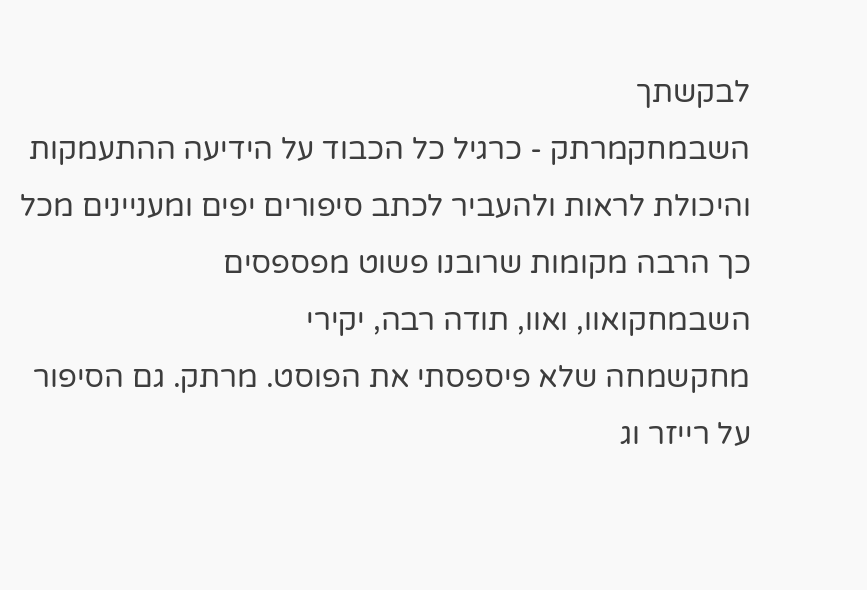לבקשתך
השבמחקמרתק - כרגיל כל הכבוד על הידיעה ההתעמקות והיכולת לראות ולהעביר לכתב סיפורים יפים ומעניינים מכל כך הרבה מקומות שרובנו פשוט מפספסים
השבמחקואוו, ואוו, תודה רבה, יקירי
מחקשמחה שלא פיספסתי את הפוסט. מרתק. גם הסיפור על רייזר וג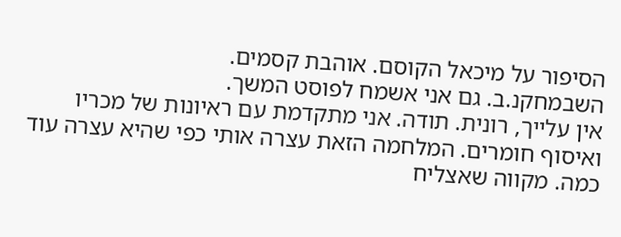הסיפור על מיכאל הקוסם. אוהבת קסמים.
השבמחקנ.ב. גם אני אשמח לפוסט המשך.
אין עלייך, רונית. תודה. אני מתקדמת עם ראיונות של מכריו ואיסוף חומרים. המלחמה הזאת עצרה אותי כפי שהיא עצרה עוד כמה. מקווה שאצליח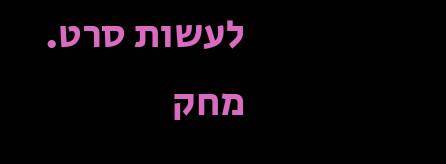לעשות סרט.
מחק